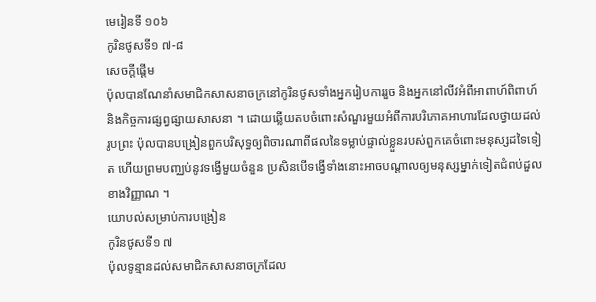មេរៀនទី ១០៦
កូរិនថូសទី១ ៧-៨
សេចក្តីផ្ដើម
ប៉ុលបានណែនាំសមាជិកសាសនាចក្រនៅកូរិនថូសទាំងអ្នករៀបការរួច និងអ្នកនៅលីវអំពីអាពាហ៍ពិពាហ៍ និងកិច្ចការផ្សព្វផ្សាយសាសនា ។ ដោយឆ្លើយតបចំពោះសំណួរមួយអំពីការបរិភោគអាហារដែលថ្វាយដល់រូបព្រះ ប៉ុលបានបង្រៀនពួកបរិសុទ្ធឲ្យពិចារណាពីផលនៃទម្លាប់ផ្ទាល់ខ្លួនរបស់ពួកគេចំពោះមនុស្សដទៃទៀត ហើយព្រមបញ្ឈប់នូវទង្វើមួយចំនួន ប្រសិនបើទង្វើទាំងនោះអាចបណ្ដាលឲ្យមនុស្សម្នាក់ទៀតជំពប់ដួលខាងវិញ្ញាណ ។
យោបល់សម្រាប់ការបង្រៀន
កូរិនថូសទី១ ៧
ប៉ុលទូន្មានដល់សមាជិកសាសនាចក្រដែល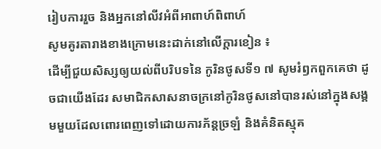រៀបការរួច និងអ្នកនៅលីវអំពីអាពាហ៍ពិពាហ៍
សូមគូរតារាងខាងក្រោមនេះដាក់នៅលើក្ដារខៀន ៖
ដើម្បីជួយសិស្សឲ្យយល់ពីបរិបទនៃ កូរិនថូសទី១ ៧ សូមរំឭកពួកគេថា ដូចជាយើងដែរ សមាជិកសាសនាចក្រនៅកូរិនថូសនៅបានរស់នៅក្នុងសង្គមមួយដែលពោរពេញទៅដោយការភ័ន្តច្រឡំ និងគំនិតស្មុគ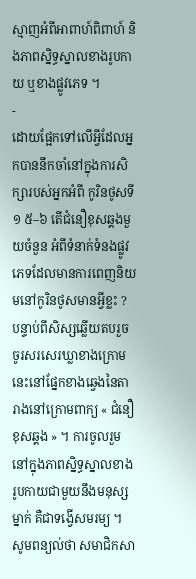ស្មាញអំពីអាពាហ៍ពិពាហ៍ និងភាពស្និទ្ធស្នាលខាងរូបកាយ ឬខាងផ្លូវភេទ ។
-
ដោយផ្អែកទៅលើអ្វីដែលអ្នកបាននឹកចាំនៅក្នុងការសិក្សារបស់អ្នកអំពី កូរិនថូសទី១ ៥–៦ តើជំនឿខុសឆ្គងមួយចំនួន អំពីទំនាក់ទំនងផ្លូវភេទដែលមានការពេញនិយមនៅកូរិនថូសមានអ្វីខ្លះ ?
បន្ទាប់ពីសិស្សឆ្លើយតបរួច ចូរសរសេរឃ្លាខាងក្រោមនេះនៅផ្នែកខាងឆ្វេងនៃតារាងនៅក្រោមពាក្យ « ជំនឿខុសឆ្គង » ។ ការចូលរួមនៅក្នុងភាពស្និទ្ធស្នាលខាងរូបកាយជាមួយនឹងមនុស្សម្នាក់ គឺជាទង្វើសមរម្យ ។
សូមពន្យល់ថា សមាជិកសា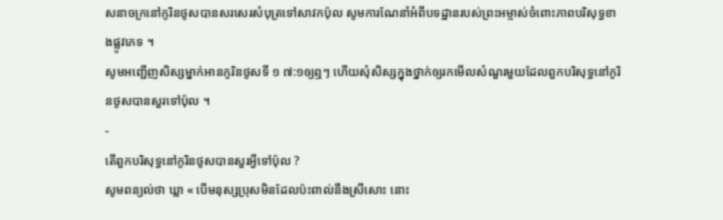សនាចក្រនៅកូរិនថូសបានសរសេរសំបុត្រទៅសាវកប៉ុល សូមការណែនាំអំពីបទដ្ឋានរបស់ព្រះអម្ចាស់ចំពោះភាពបរិសុទ្ធខាងផ្លូវភេទ ។
សូមអញ្ជើញសិស្សម្នាក់អានកូរិនថូសទី ១ ៧:១ឲ្យឮៗ ហើយសុំសិស្សក្នុងថ្នាក់ឲ្យរកមើលសំណួរមួយដែលពួកបរិសុទ្ធនៅកូរិនថូសបានសួរទៅប៉ុល ។
-
តើពួកបរិសុទ្ធនៅកូរិនថូសបានសួរអ្វីទៅប៉ុល ?
សូមពន្យល់ថា ឃ្លា « បើមនុស្សប្រុសមិនដែលប៉ះពាល់នឹងស្រីសោះ នោះ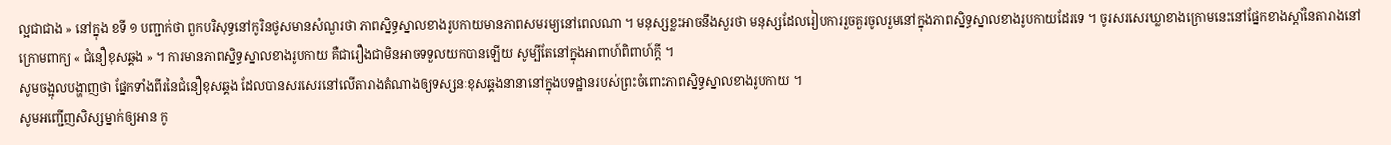ល្អជាជាង » នៅក្នុង ខទី ១ បញ្ជាក់ថា ពួកបរិសុទ្ធនៅកូរិនថូសមានសំណួរថា ភាពស្និទ្ធស្នាលខាងរូបកាយមានភាពសមរម្យនៅពេលណា ។ មនុស្សខ្លះអាចនឹងសួរថា មនុស្សដែលរៀបការរួចគួរចូលរួមនៅក្នុងភាពស្និទ្ធស្នាលខាងរូបកាយដែរទេ ។ ចូរសរសេរឃ្លាខាងក្រោមនេះនៅផ្នែកខាងស្ដាំនៃតារាងនៅក្រោមពាក្យ « ជំនឿខុសឆ្គង » ។ ការមានភាពស្និទ្ធស្នាលខាងរូបកាយ គឺជារឿងជាមិនអាចទទួលយកបានឡើយ សូម្បីតែនៅក្នុងអាពាហ៍ពិពាហ៍ក្ដី ។
សូមចង្អុលបង្ហាញថា ផ្នែកទាំងពីរនៃជំនឿខុសឆ្គង ដែលបានសរសេរនៅលើតារាងតំណាងឲ្យទស្សនៈខុសឆ្គងនានានៅក្នុងបទដ្ឋានរបស់ព្រះចំពោះភាពស្និទ្ធស្នាលខាងរូបកាយ ។
សូមអញ្ជើញសិស្សម្នាក់ឲ្យអាន កូ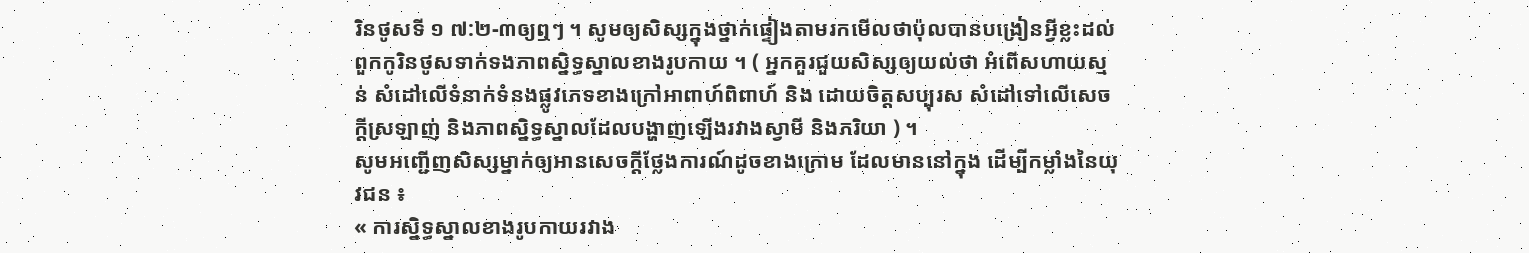រិនថូសទី ១ ៧:២-៣ឲ្យឮៗ ។ សូមឲ្យសិស្សក្នុងថ្នាក់ផ្ទៀងតាមរកមើលថាប៉ុលបានបង្រៀនអ្វីខ្លះដល់ពួកកូរិនថូសទាក់ទងភាពស្និទ្ធស្នាលខាងរូបកាយ ។ ( អ្នកគួរជួយសិស្សឲ្យយល់ថា អំពើសហាយស្មន់ សំដៅលើទំនាក់ទំនងផ្លូវភេទខាងក្រៅអាពាហ៍ពិពាហ៍ និង ដោយចិត្តសប្បុរស សំដៅទៅលើសេចក្ដីស្រឡាញ់ និងភាពស្និទ្ធស្នាលដែលបង្ហាញឡើងរវាងស្វាមី និងភរិយា ) ។
សូមអញ្ជើញសិស្សម្នាក់ឲ្យអានសេចក្ដីថ្លែងការណ៍ដូចខាងក្រោម ដែលមាននៅក្នុង ដើម្បីកម្លាំងនៃយុវជន ៖
« ការស្និទ្ធស្នាលខាងរូបកាយរវាង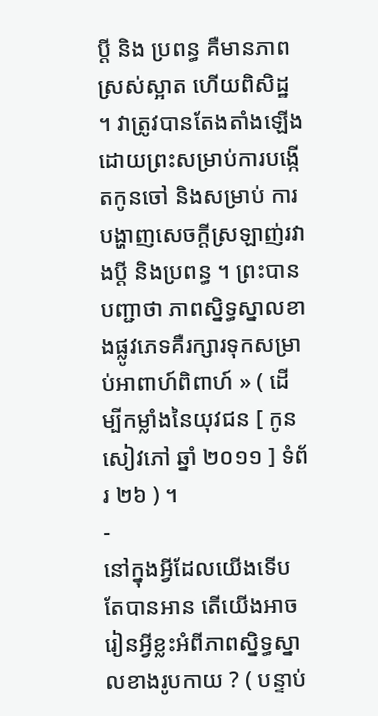ប្តី និង ប្រពន្ធ គឺមានភាពស្រស់ស្អាត ហើយពិសិដ្ឋ ។ វាត្រូវបានតែងតាំងឡើងដោយព្រះសម្រាប់ការបង្កើតកូនចៅ និងសម្រាប់ ការបង្ហាញសេចក្តីស្រឡាញ់រវាងប្តី និងប្រពន្ធ ។ ព្រះបានបញ្ជាថា ភាពស្និទ្ធស្នាលខាងផ្លូវភេទគឺរក្សារទុកសម្រាប់អាពាហ៍ពិពាហ៍ » ( ដើម្បីកម្លាំងនៃយុវជន [ កូនសៀវភៅ ឆ្នាំ ២០១១ ] ទំព័រ ២៦ ) ។
-
នៅក្នុងអ្វីដែលយើងទើបតែបានអាន តើយើងអាចរៀនអ្វីខ្លះអំពីភាពស្និទ្ធស្នាលខាងរូបកាយ ? ( បន្ទាប់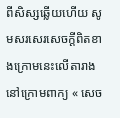ពីសិស្សឆ្លើយហើយ សូមសរសេរសេចក្ដីពិតខាងក្រោមនេះលើតារាងនៅក្រោមពាក្យ « សេច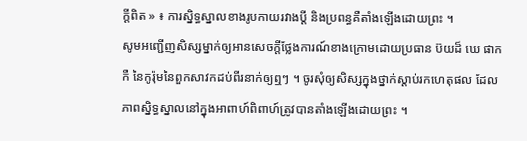ក្តីពិត » ៖ ការស្និទ្ធស្នាលខាងរូបកាយរវាងប្តី និងប្រពន្ធគឺតាំងឡើងដោយព្រះ ។
សូមអញ្ជើញសិស្សម្នាក់ឲ្យអានសេចក្ដីថ្លែងការណ៍ខាងក្រោមដោយប្រធាន ប៊យដ៏ ឃេ ផាកកឺ នៃកូរ៉ុមនៃពួកសាវកដប់ពីរនាក់ឲ្យឮៗ ។ ចូរសុំឲ្យសិស្សក្នុងថ្នាក់ស្ដាប់រកហេតុផល ដែលភាពស្និទ្ធស្នាលនៅក្នុងអាពាហ៍ពិពាហ៍ត្រូវបានតាំងឡើងដោយព្រះ ។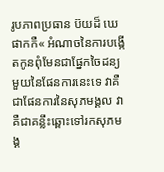រូបភាពប្រធាន ប៊យដ៏ ឃេ ផាកកឺ« អំណាចនៃការបង្កើតកូនពុំមែនជាផ្នែកចៃដន្យមួយនៃផែនការនេះទេ វាគឺជាផែនការនៃសុភមង្គល វាគឺជាគន្លឹះឆ្ពោះទៅរកសុភមង្គ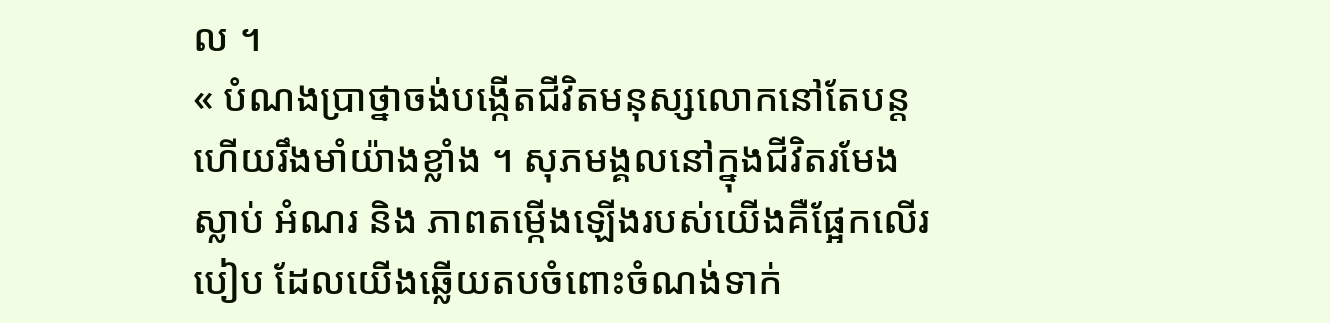ល ។
« បំណងប្រាថ្នាចង់បង្កើតជីវិតមនុស្សលោកនៅតែបន្ត ហើយរឹងមាំយ៉ាងខ្លាំង ។ សុភមង្គលនៅក្នុងជីវិតរមែងស្លាប់ អំណរ និង ភាពតម្កើងឡើងរបស់យើងគឺផ្អែកលើរបៀប ដែលយើងឆ្លើយតបចំពោះចំណង់ទាក់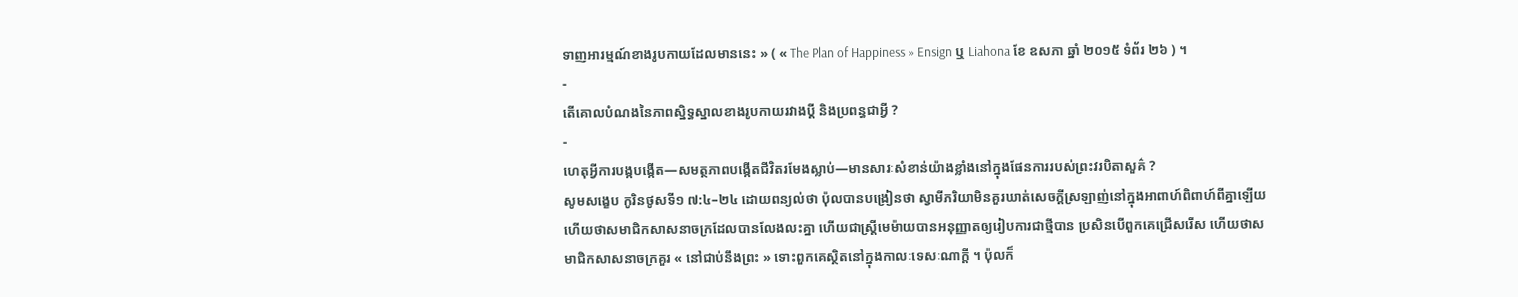ទាញអារម្មណ៍ខាងរូបកាយដែលមាននេះ » ( « The Plan of Happiness » Ensign ឬ Liahona ខែ ឧសភា ឆ្នាំ ២០១៥ ទំព័រ ២៦ ) ។
-
តើគោលបំណងនៃភាពស្និទ្ធស្នាលខាងរូបកាយរវាងប្ដី និងប្រពន្ធជាអ្វី ?
-
ហេតុអ្វីការបង្កបង្កើត—សមត្ថភាពបង្កើតជីវិតរមែងស្លាប់—មានសារៈសំខាន់យ៉ាងខ្លាំងនៅក្នុងផែនការរបស់ព្រះវរបិតាសួគ៌ ?
សូមសង្ខេប កូរិនថូសទី១ ៧:៤–២៤ ដោយពន្យល់ថា ប៉ុលបានបង្រៀនថា ស្វាមីភរិយាមិនគួរឃាត់សេចក្ដីស្រឡាញ់នៅក្នុងអាពាហ៍ពិពាហ៍ពីគ្នាឡើយ ហើយថាសមាជិកសាសនាចក្រដែលបានលែងលះគ្នា ហើយជាស្ត្រីមេម៉ាយបានអនុញ្ញាតឲ្យរៀបការជាថ្មីបាន ប្រសិនបើពួកគេជ្រើសរើស ហើយថាសមាជិកសាសនាចក្រគួរ « នៅជាប់នឹងព្រះ » ទោះពួកគេស្ថិតនៅក្នុងកាលៈទេសៈណាក្ដី ។ ប៉ុលក៏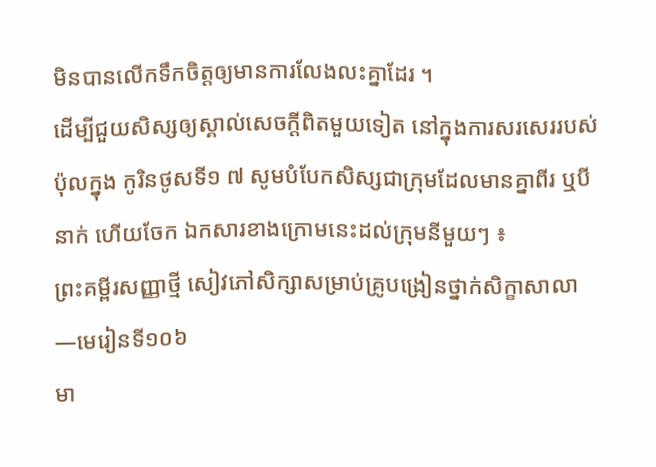មិនបានលើកទឹកចិត្តឲ្យមានការលែងលះគ្នាដែរ ។
ដើម្បីជួយសិស្សឲ្យស្គាល់សេចក្ដីពិតមួយទៀត នៅក្នុងការសរសេររបស់ប៉ុលក្នុង កូរិនថូសទី១ ៧ សូមបំបែកសិស្សជាក្រុមដែលមានគ្នាពីរ ឬបីនាក់ ហើយចែក ឯកសារខាងក្រោមនេះដល់ក្រុមនីមួយៗ ៖
ព្រះគម្ពីរសញ្ញាថ្មី សៀវភៅសិក្សាសម្រាប់គ្រូបង្រៀនថ្នាក់សិក្ខាសាលា—មេរៀនទី១០៦
មា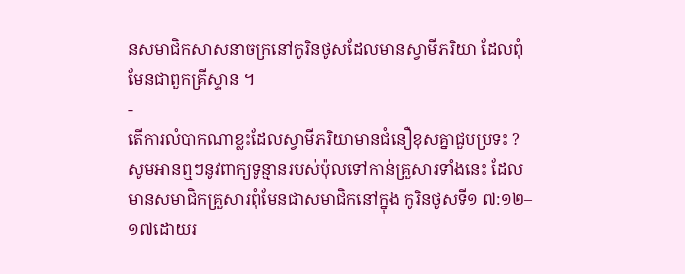នសមាជិកសាសនាចក្រនៅកូរិនថូសដែលមានស្វាមីភរិយា ដែលពុំមែនជាពួកគ្រីស្ទាន ។
-
តើការលំបាកណាខ្លះដែលស្វាមីភរិយាមានជំនឿខុសគ្នាជួបប្រទះ ?
សូមអានឮៗនូវពាក្យទូន្មានរបស់ប៉ុលទៅកាន់គ្រួសារទាំងនេះ ដែលមានសមាជិកគ្រួសារពុំមែនជាសមាជិកនៅក្នុង កូរិនថូសទី១ ៧:១២–១៧ដោយរ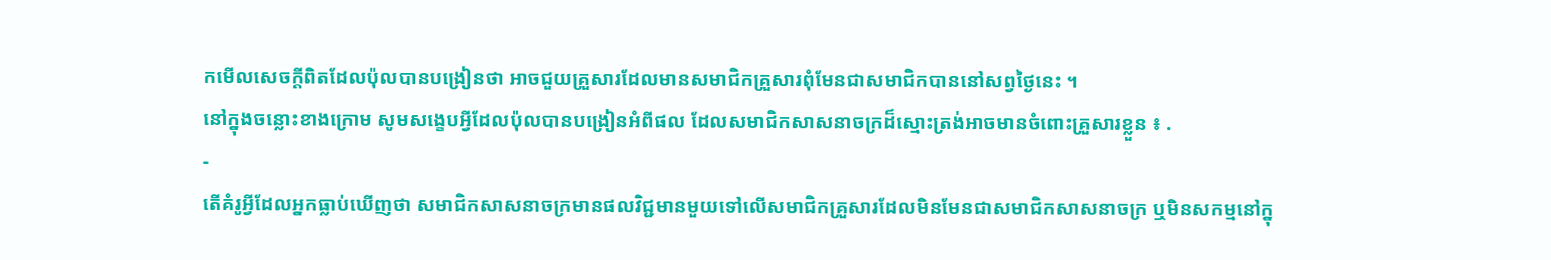កមើលសេចក្ដីពិតដែលប៉ុលបានបង្រៀនថា អាចជួយគ្រួសារដែលមានសមាជិកគ្រួសារពុំមែនជាសមាជិកបាននៅសព្វថ្ងៃនេះ ។
នៅក្នុងចន្លោះខាងក្រោម សូមសង្ខេបអ្វីដែលប៉ុលបានបង្រៀនអំពីផល ដែលសមាជិកសាសនាចក្រដ៏ស្មោះត្រង់អាចមានចំពោះគ្រួសារខ្លួន ៖ .
-
តើគំរូអ្វីដែលអ្នកធ្លាប់ឃើញថា សមាជិកសាសនាចក្រមានផលវិជ្ជមានមួយទៅលើសមាជិកគ្រួសារដែលមិនមែនជាសមាជិកសាសនាចក្រ ឬមិនសកម្មនៅក្នុ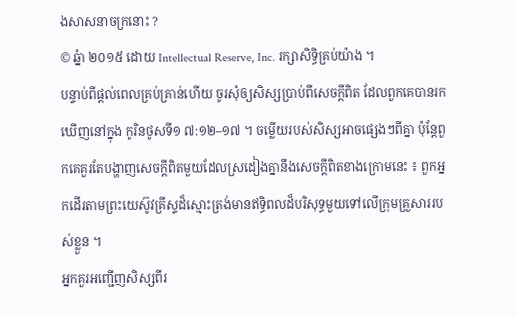ងសាសនាចក្រនោះ ?
© ឆ្នំា ២០១៥ ដោយ Intellectual Reserve, Inc. រក្សាសិទ្ធិគ្រប់យ៉ាង ។
បន្ទាប់ពីផ្ដល់ពេលគ្រប់គ្រាន់ហើយ ចូរសុំឲ្យសិស្សប្រាប់ពីសេចក្ដីពិត ដែលពួកគេបានរកឃើញនៅក្នុង កូរិនថូសទី១ ៧:១២–១៧ ។ ចម្លើយរបស់សិស្សអាចផ្សេងៗពីគ្នា ប៉ុន្តែពួកគេគួរតែបង្ហាញសេចក្ដីពិតមួយដែលស្រដៀងគ្នានឹងសេចក្ដីពិតខាងក្រោមនេះ ៖ ពួកអ្នកដើរតាមព្រះយេស៊ូវគ្រីស្ទដ៏ស្មោះត្រង់មានឥទ្ធិពលដ៏បរិសុទ្ធមួយទៅលើក្រុមគ្រួសាររបស់ខ្លួន ។
អ្នកគួរអញ្ជើញសិស្សពីរ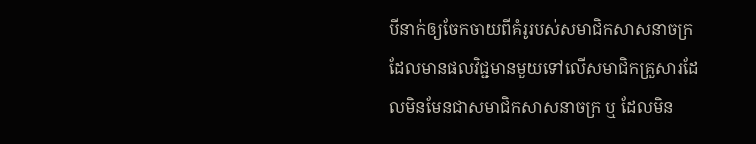បីនាក់ឲ្យចែកចាយពីគំរូរបស់សមាជិកសាសនាចក្រ ដែលមានផលវិជ្ជមានមួយទៅលើសមាជិកគ្រួសារដែលមិនមែនជាសមាជិកសាសនាចក្រ ឬ ដែលមិន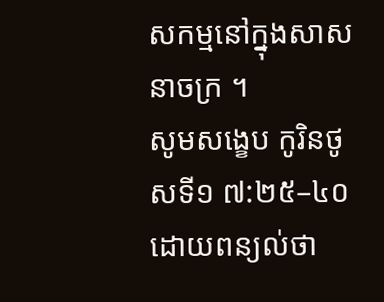សកម្មនៅក្នុងសាសនាចក្រ ។
សូមសង្ខេប កូរិនថូសទី១ ៧:២៥–៤០ ដោយពន្យល់ថា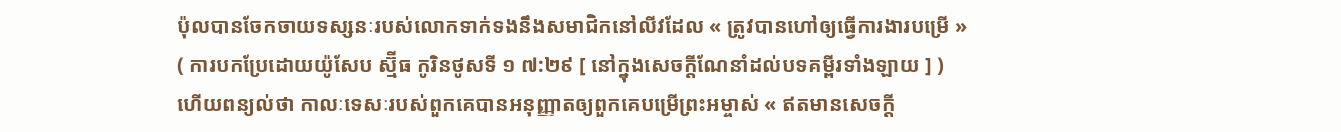ប៉ុលបានចែកចាយទស្សនៈរបស់លោកទាក់ទងនឹងសមាជិកនៅលីវដែល « ត្រូវបានហៅឲ្យធ្វើការងារបម្រើ » ( ការបកប្រែដោយយ៉ូសែប ស្ម៊ីធ កូរិនថូសទី ១ ៧:២៩ [ នៅក្នុងសេចក្ដីណែនាំដល់បទគម្ពីរទាំងឡាយ ] ) ហើយពន្យល់ថា កាលៈទេសៈរបស់ពួកគេបានអនុញ្ញាតឲ្យពួកគេបម្រើព្រះអម្ចាស់ « ឥតមានសេចក្តី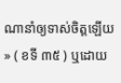ណានាំឲ្យទាស់ចិត្តឡើយ » ( ខទី ៣៥ ) ឬដោយ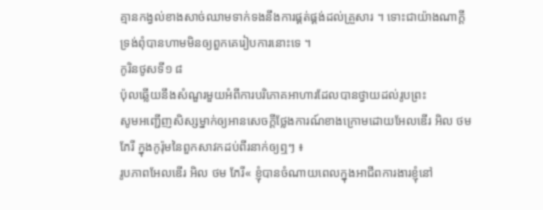គ្មានកង្វល់ខាងសាច់ឈាមទាក់ទងនឹងការផ្គត់ផ្គង់ដល់គ្រួសារ ។ ទោះជាយ៉ាងណាក្ដី ទ្រង់ពុំបានហាមមិនឲ្យពួកគេរៀបការនោះទេ ។
កូរិនថូសទី១ ៨
ប៉ុលឆ្លើយនឹងសំណួរមួយអំពីការបរិភោគអាហារដែលបានថ្វាយដល់រូបព្រះ
សូមអញ្ជើញសិស្សម្នាក់ឲ្យអានសេចក្ដីថ្លែងការណ៍ខាងក្រោមដោយអែលឌើរ អិល ថម ភែរី ក្នុងកូរ៉ុមនៃពួកសាវកដប់ពីរនាក់ឲ្យឮៗ ៖
រូបភាពអែលឌើរ អិល ថម ភែរី« ខ្ញុំបានចំណាយពេលក្នុងអាជីពការងារខ្ញុំនៅ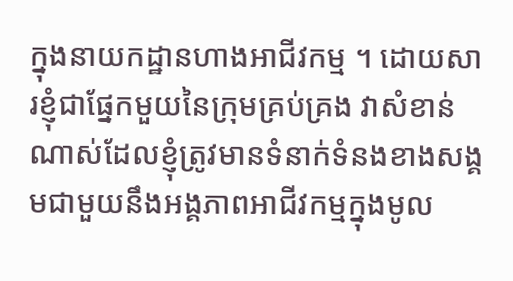ក្នុងនាយកដ្ឋានហាងអាជីវកម្ម ។ ដោយសារខ្ញុំជាផ្នែកមួយនៃក្រុមគ្រប់គ្រង វាសំខាន់ណាស់ដែលខ្ញុំត្រូវមានទំនាក់ទំនងខាងសង្គមជាមួយនឹងអង្គភាពអាជីវកម្មក្នុងមូល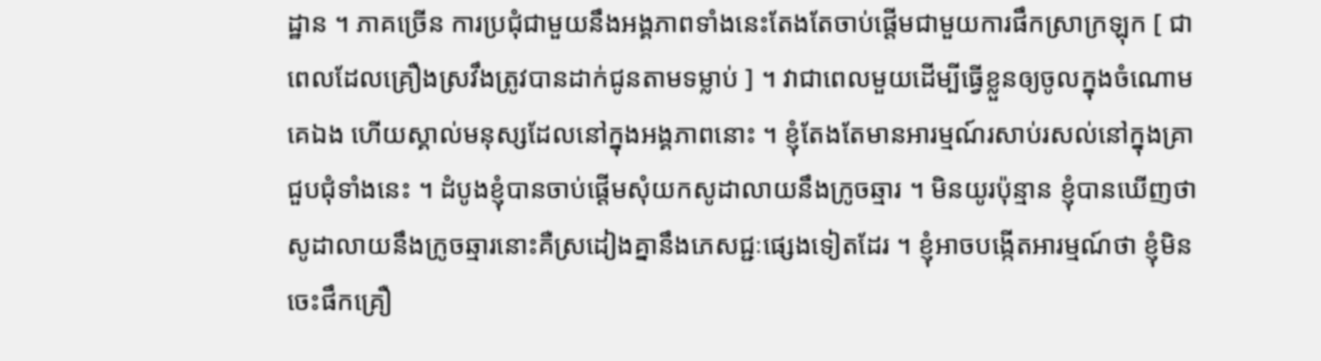ដ្ឋាន ។ ភាគច្រើន ការប្រជុំជាមួយនឹងអង្គភាពទាំងនេះតែងតែចាប់ផ្ដើមជាមួយការផឹកស្រាក្រឡុក [ ជាពេលដែលគ្រឿងស្រវឹងត្រូវបានដាក់ជូនតាមទម្លាប់ ] ។ វាជាពេលមួយដើម្បីធ្វើខ្លួនឲ្យចូលក្នុងចំណោមគេឯង ហើយស្គាល់មនុស្សដែលនៅក្នុងអង្គភាពនោះ ។ ខ្ញុំតែងតែមានអារម្មណ៍រសាប់រសល់នៅក្នុងគ្រាជួបជុំទាំងនេះ ។ ដំបូងខ្ញុំបានចាប់ផ្ដើមសុំយកសូដាលាយនឹងក្រូចឆ្មារ ។ មិនយូរប៉ុន្មាន ខ្ញុំបានឃើញថា សូដាលាយនឹងក្រូចឆ្មារនោះគឺស្រដៀងគ្នានឹងភេសជ្ជៈផ្សេងទៀតដែរ ។ ខ្ញុំអាចបង្កើតអារម្មណ៍ថា ខ្ញុំមិនចេះផឹកគ្រឿ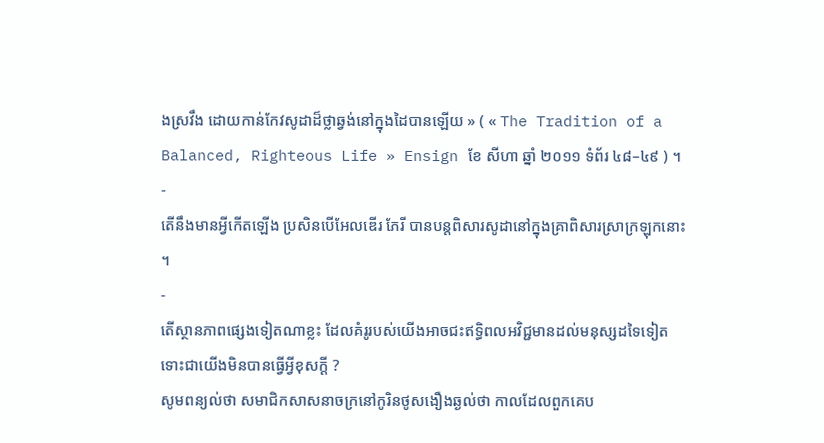ងស្រវឹង ដោយកាន់កែវសូដាដ៏ថ្លាឆ្វង់នៅក្នុងដៃបានឡើយ » ( « The Tradition of a Balanced, Righteous Life » Ensign ខែ សីហា ឆ្នាំ ២០១១ ទំព័រ ៤៨–៤៩ ) ។
-
តើនឹងមានអ្វីកើតឡើង ប្រសិនបើអែលឌើរ ភែរី បានបន្តពិសារសូដានៅក្នុងគ្រាពិសារស្រាក្រឡុកនោះ ។
-
តើស្ថានភាពផ្សេងទៀតណាខ្លះ ដែលគំរូរបស់យើងអាចជះឥទ្ធិពលអវិជ្ជមានដល់មនុស្សដទៃទៀត ទោះជាយើងមិនបានធ្វើអ្វីខុសក្តី ?
សូមពន្យល់ថា សមាជិកសាសនាចក្រនៅកូរិនថូសងឿងឆ្ងល់ថា កាលដែលពួកគេប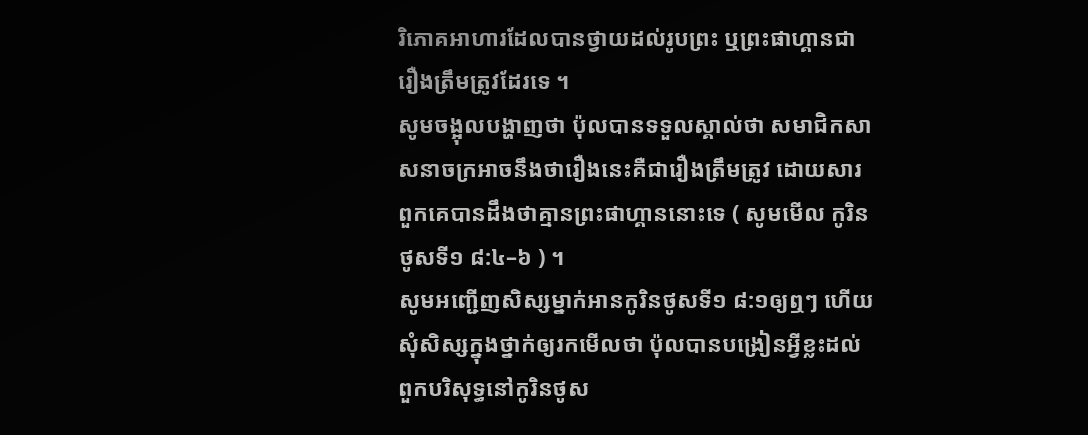រិភោគអាហារដែលបានថ្វាយដល់រូបព្រះ ឬព្រះផាហ្គានជារឿងត្រឹមត្រូវដែរទេ ។
សូមចង្អុលបង្ហាញថា ប៉ុលបានទទួលស្គាល់ថា សមាជិកសាសនាចក្រអាចនឹងថារឿងនេះគឺជារឿងត្រឹមត្រូវ ដោយសារពួកគេបានដឹងថាគ្មានព្រះផាហ្គាននោះទេ ( សូមមើល កូរិនថូសទី១ ៨:៤–៦ ) ។
សូមអញ្ជើញសិស្សម្នាក់អានកូរិនថូសទី១ ៨:១ឲ្យឮៗ ហើយសុំសិស្សក្នុងថ្នាក់ឲ្យរកមើលថា ប៉ុលបានបង្រៀនអ្វីខ្លះដល់ពួកបរិសុទ្ធនៅកូរិនថូស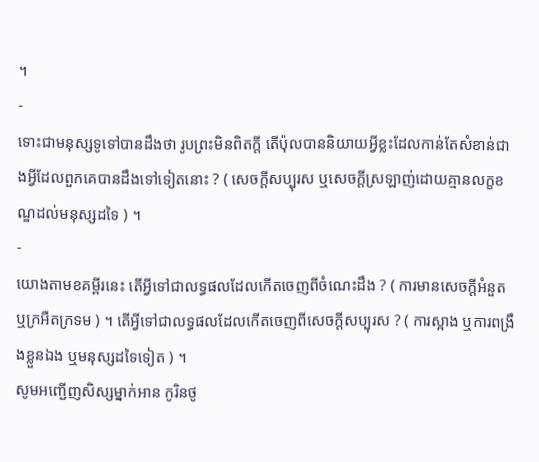។
-
ទោះជាមនុស្សទូទៅបានដឹងថា រូបព្រះមិនពិតក្ដី តើប៉ុលបាននិយាយអ្វីខ្លះដែលកាន់តែសំខាន់ជាងអ្វីដែលពួកគេបានដឹងទៅទៀតនោះ ? ( សេចក្ដីសប្បុរស ឬសេចក្ដីស្រឡាញ់ដោយគ្មានលក្ខខណ្ឌដល់មនុស្សដទៃ ) ។
-
យោងតាមខគម្ពីរនេះ តើអ្វីទៅជាលទ្ធផលដែលកើតចេញពីចំណេះដឹង ? ( ការមានសេចក្ដីអំនួត ឬក្រអឺតក្រទម ) ។ តើអ្វីទៅជាលទ្ធផលដែលកើតចេញពីសេចក្ដីសប្បុរស ? ( ការស្អាង ឬការពង្រឹងខ្លួនឯង ឬមនុស្សដទៃទៀត ) ។
សូមអញ្ជើញសិស្សម្នាក់អាន កូរិនថូ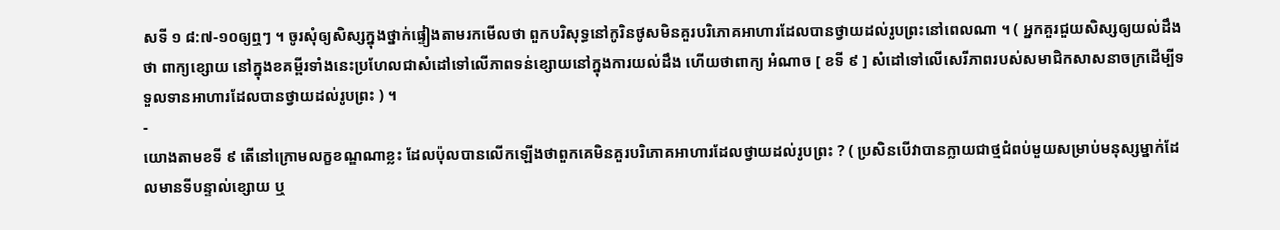សទី ១ ៨:៧-១០ឲ្យឮៗ ។ ចូរសុំឲ្យសិស្សក្នុងថ្នាក់ផ្ទៀងតាមរកមើលថា ពួកបរិសុទ្ធនៅកូរិនថូសមិនគួរបរិភោគអាហារដែលបានថ្វាយដល់រូបព្រះនៅពេលណា ។ ( អ្នកគួរជួយសិស្សឲ្យយល់ដឹងថា ពាក្យខ្សោយ នៅក្នុងខគម្ពីរទាំងនេះប្រហែលជាសំដៅទៅលើភាពទន់ខ្សោយនៅក្នុងការយល់ដឹង ហើយថាពាក្យ អំណាច [ ខទី ៩ ] សំដៅទៅលើសេរីភាពរបស់សមាជិកសាសនាចក្រដើម្បីទទួលទានអាហារដែលបានថ្វាយដល់រូបព្រះ ) ។
-
យោងតាមខទី ៩ តើនៅក្រោមលក្ខខណ្ឌណាខ្លះ ដែលប៉ុលបានលើកឡើងថាពួកគេមិនគួរបរិភោគអាហារដែលថ្វាយដល់រូបព្រះ ? ( ប្រសិនបើវាបានក្លាយជាថ្មជំពប់មួយសម្រាប់មនុស្សម្នាក់ដែលមានទីបន្ទាល់ខ្សោយ ឬ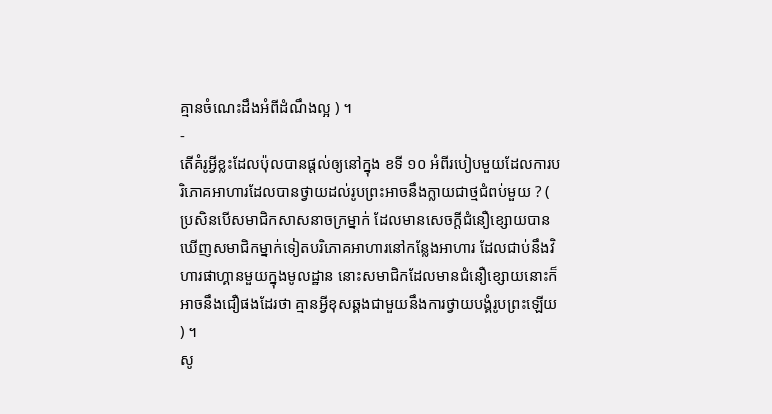គ្មានចំណេះដឹងអំពីដំណឹងល្អ ) ។
-
តើគំរូអ្វីខ្លះដែលប៉ុលបានផ្ដល់ឲ្យនៅក្នុង ខទី ១០ អំពីរបៀបមួយដែលការបរិភោគអាហារដែលបានថ្វាយដល់រូបព្រះអាចនឹងក្លាយជាថ្មជំពប់មួយ ? ( ប្រសិនបើសមាជិកសាសនាចក្រម្នាក់ ដែលមានសេចក្ដីជំនឿខ្សោយបានឃើញសមាជិកម្នាក់ទៀតបរិភោគអាហារនៅកន្លែងអាហារ ដែលជាប់នឹងវិហារផាហ្គានមួយក្នុងមូលដ្ឋាន នោះសមាជិកដែលមានជំនឿខ្សោយនោះក៏អាចនឹងជឿផងដែរថា គ្មានអ្វីខុសឆ្គងជាមួយនឹងការថ្វាយបង្គំរូបព្រះឡើយ ) ។
សូ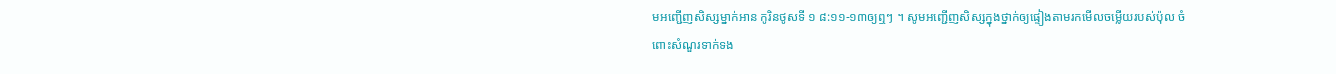មអញ្ជើញសិស្សម្នាក់អាន កូរិនថូសទី ១ ៨:១១-១៣ឲ្យឮៗ ។ សូមអញ្ជើញសិស្សក្នុងថ្នាក់ឲ្យផ្ទៀងតាមរកមើលចម្លើយរបស់ប៉ុល ចំពោះសំណួរទាក់ទង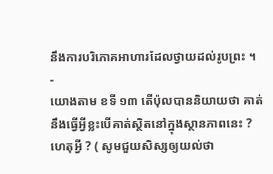នឹងការបរិភោគអាហារដែលថ្វាយដល់រូបព្រះ ។
-
យោងតាម ខទី ១៣ តើប៉ុលបាននិយាយថា គាត់នឹងធ្វើអ្វីខ្លះបើគាត់ស្ថិតនៅក្នុងស្ថានភាពនេះ ? ហេតុអ្វី ? ( សូមជួយសិស្សឲ្យយល់ថា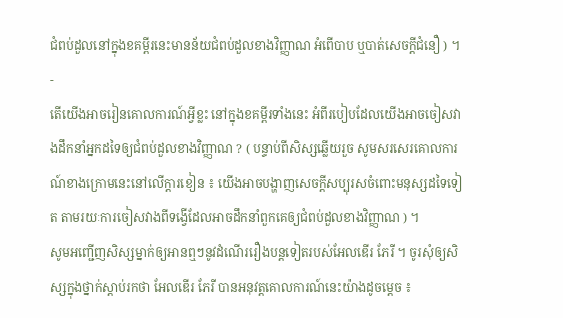ជំពប់ដួលនៅក្នុងខគម្ពីរនេះមានន័យជំពប់ដួលខាងវិញ្ញាណ អំពើបាប ឬបាត់សេចក្ដីជំនឿ ) ។
-
តើយើងអាចរៀនគោលការណ៍អ្វីខ្លះ នៅក្នុងខគម្ពីរទាំងនេះ អំពីរបៀបដែលយើងអាចចៀសវាងដឹកនាំអ្នកដទៃឲ្យជំពប់ដួលខាងវិញ្ញាណ ? ( បន្ទាប់ពីសិស្សឆ្លើយរួច សូមសរសេរគោលការណ៍ខាងក្រោមនេះនៅលើក្ដារខៀន ៖ យើងអាចបង្ហាញសេចក្ដីសប្បុរសចំពោះមនុស្សដទៃទៀត តាមរយៈការចៀសវាងពីទង្វើដែលអាចដឹកនាំពួកគេឲ្យជំពប់ដួលខាងវិញ្ញាណ ) ។
សូមអញ្ជើញសិស្សម្នាក់ឲ្យអានឮៗនូវដំណើររឿងបន្តទៀតរបស់អែលឌើរ ភែរី ។ ចូរសុំឲ្យសិស្សក្នុងថ្នាក់ស្ដាប់រកថា អែលឌើរ ភែរី បានអនុវត្តគោលការណ៍នេះយ៉ាងដូចម្ដេច ៖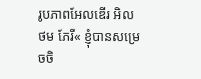រូបភាពអែលឌើរ អិល ថម ភែរី« ខ្ញុំបានសម្រេចចិ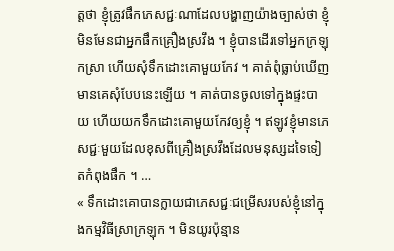ត្តថា ខ្ញុំត្រូវផឹកភេសជ្ជៈណាដែលបង្ហាញយ៉ាងច្បាស់ថា ខ្ញុំមិនមែនជាអ្នកផឹកគ្រឿងស្រវឹង ។ ខ្ញុំបានដើរទៅអ្នកក្រឡុកស្រា ហើយសុំទឹកដោះគោមួយកែវ ។ គាត់ពុំធ្លាប់ឃើញមានគេសុំបែបនេះឡើយ ។ គាត់បានចូលទៅក្នុងផ្ទះបាយ ហើយយកទឹកដោះគោមួយកែវឲ្យខ្ញុំ ។ ឥឡូវខ្ញុំមានភេសជ្ជៈមួយដែលខុសពីគ្រឿងស្រវឹងដែលមនុស្សដទៃទៀតកំពុងផឹក ។ …
« ទឹកដោះគោបានក្លាយជាភេសជ្ជៈជម្រើសរបស់ខ្ញុំនៅក្នុងកម្មវិធីស្រាក្រឡុក ។ មិនយូរប៉ុន្មាន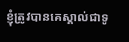ខ្ញុំត្រូវបានគេស្គាល់ជាទូ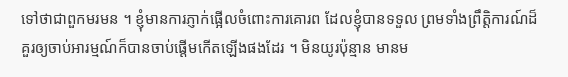ទៅថាជាពួកមរមន ។ ខ្ញុំមានការភ្ញាក់ផ្អើលចំពោះការគោរព ដែលខ្ញុំបានទទួល ព្រមទាំងព្រឹត្តិការណ៍ដ៏គួរឲ្យចាប់អារម្មណ៍ក៏បានចាប់ផ្ដើមកើតឡើងផងដែរ ។ មិនយូរប៉ុន្មាន មានម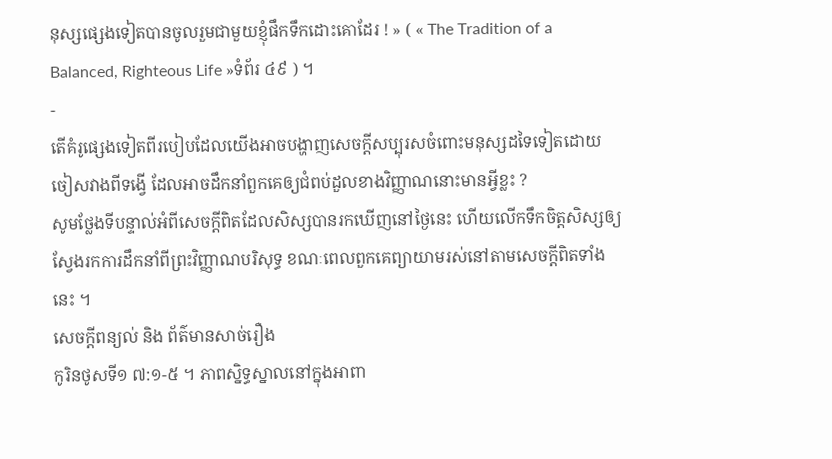នុស្សផ្សេងទៀតបានចូលរួមជាមួយខ្ញុំផឹកទឹកដោះគោដែរ ! » ( « The Tradition of a Balanced, Righteous Life »ទំព័រ ៤៩ ) ។
-
តើគំរូផ្សេងទៀតពីរបៀបដែលយើងអាចបង្ហាញសេចក្ដីសប្បុរសចំពោះមនុស្សដទៃទៀតដោយចៀសវាងពីទង្វើ ដែលអាចដឹកនាំពួកគេឲ្យជំពប់ដួលខាងវិញ្ញាណនោះមានអ្វីខ្លះ ?
សូមថ្លែងទីបន្ទាល់អំពីសេចក្ដីពិតដែលសិស្សបានរកឃើញនៅថ្ងៃនេះ ហើយលើកទឹកចិត្តសិស្សឲ្យស្វែងរកការដឹកនាំពីព្រះវិញ្ញាណបរិសុទ្ធ ខណៈពេលពួកគេព្យាយាមរស់នៅតាមសេចក្ដីពិតទាំងនេះ ។
សេចក្តីពន្យល់ និង ព័ត៌មានសាច់រឿង
កូរិនថូសទី១ ៧:១-៥ ។ ភាពស្និទ្ធស្នាលនៅក្នុងអាពា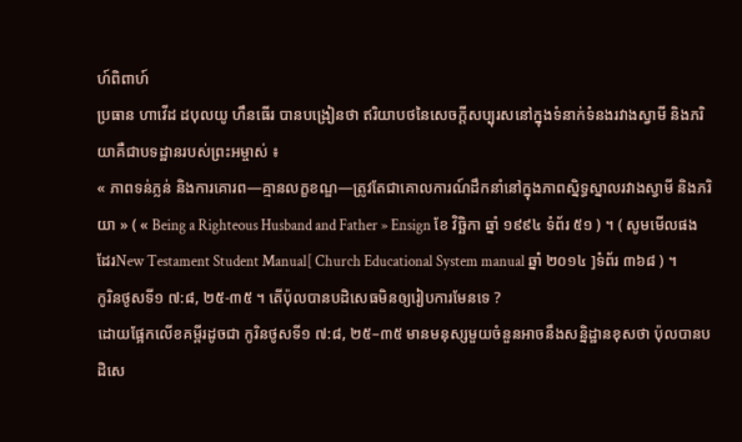ហ៍ពិពាហ៍
ប្រធាន ហាវើដ ដបុលយូ ហឹនធើរ បានបង្រៀនថា ឥរិយាបថនៃសេចក្ដីសប្បុរសនៅក្នុងទំនាក់ទំនងរវាងស្វាមី និងភរិយាគឺជាបទដ្ឋានរបស់ព្រះអម្ចាស់ ៖
« ភាពទន់ភ្លន់ និងការគោរព—គ្មានលក្ខខណ្ឌ—ត្រូវតែជាគោលការណ៍ដឹកនាំនៅក្នុងភាពស្និទ្ធស្នាលរវាងស្វាមី និងភរិយា » ( « Being a Righteous Husband and Father » Ensign ខែ វិច្ឆិកា ឆ្នាំ ១៩៩៤ ទំព័រ ៥១ ) ។ ( សូមមើលផងដែរNew Testament Student Manual[ Church Educational System manual ឆ្នាំ ២០១៤ ]ទំព័រ ៣៦៨ ) ។
កូរិនថូសទី១ ៧:៨, ២៥-៣៥ ។ តើប៉ុលបានបដិសេធមិនឲ្យរៀបការមែនទេ ?
ដោយផ្អែកលើខគម្ពីរដូចជា កូរិនថូសទី១ ៧:៨, ២៥–៣៥ មានមនុស្សមួយចំនួនអាចនឹងសន្និដ្ឋានខុសថា ប៉ុលបានបដិសេ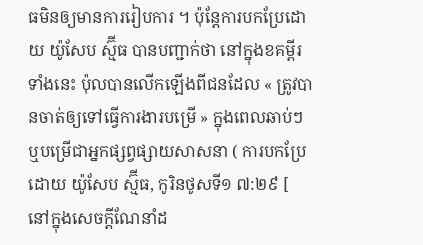ធមិនឲ្យមានការរៀបការ ។ ប៉ុន្តែការបកប្រែដោយ យ៉ូសែប ស្ម៊ីធ បានបញ្ជាក់ថា នៅក្នុងខគម្ពីរទាំងនេះ ប៉ុលបានលើកឡើងពីជនដែល « ត្រូវបានចាត់ឲ្យទៅធ្វើការងារបម្រើ » ក្នុងពេលឆាប់ៗ ឬបម្រើជាអ្នកផ្សព្វផ្សាយសាសនា ( ការបកប្រែដោយ យ៉ូសែប ស្ម៊ីធ, កូរិនថូសទី១ ៧:២៩ [ នៅក្នុងសេចក្ដីណែនាំដ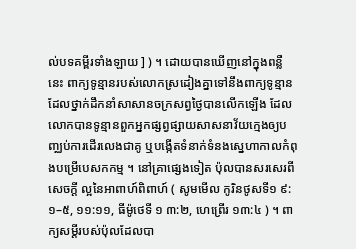ល់បទគម្ពីរទាំងឡាយ ] ) ។ ដោយបានឃើញនៅក្នុងពន្លឺនេះ ពាក្យទូន្មានរបស់លោកស្រដៀងគ្នាទៅនឹងពាក្យទូន្មានដែលថ្នាក់ដឹកនាំសាសានចក្រសព្វថ្ងៃបានលើកឡើង ដែលលោកបានទូន្មានពួកអ្នកផ្សព្វផ្សាយសាសនាវ័យក្មេងឲ្យបញ្ឈប់ការដើរលេងជាគូ ឬបង្កើតទំនាក់ទំនងស្នេហាកាលកំពុងបម្រើបេសកកម្ម ។ នៅគ្រាផ្សេងទៀត ប៉ុលបានសរសេរពីសេចក្ដី ល្អនៃអាពាហ៍ពិពាហ៍ ( សូមមើល កូរិនថូសទី១ ៩:១–៥, ១១:១១, ធីម៉ូថេទី ១ ៣:២, ហេព្រើរ ១៣:៤ ) ។ ពាក្យសម្ដីរបស់ប៉ុលដែលបា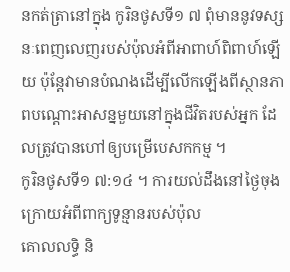នកត់ត្រានៅក្នុង កូរិនថូសទី១ ៧ ពុំមាននូវទស្សនៈពេញលេញរបស់ប៉ុលអំពីអាពាហ៍ពិពាហ៍ឡើយ ប៉ុន្តែវាមានបំណងដើម្បីលើកឡើងពីស្ថានភាពបណ្ដោះអាសន្នមួយនៅក្នុងជីវិតរបស់អ្នក ដែលត្រូវបានហៅឲ្យបម្រើបេសកកម្ម ។
កូរិនថូសទី១ ៧:១៤ ។ ការយល់ដឹងនៅថ្ងៃចុងក្រោយអំពីពាក្យទូន្មានរបស់ប៉ុល
គោលលទ្ធិ និ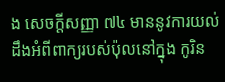ង សេចក្តីសញ្ញា ៧៤ មាននូវការយល់ដឹងអំពីពាក្យរបស់ប៉ុលនៅក្នុង កូរិន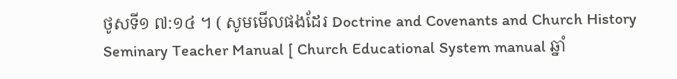ថូសទី១ ៧:១៤ ។ ( សូមមើលផងដែរ Doctrine and Covenants and Church History Seminary Teacher Manual [ Church Educational System manual ឆ្នាំ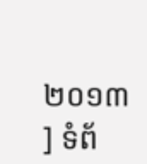២០១៣ ] ទំព័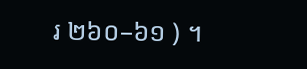រ ២៦០–៦១ ) ។